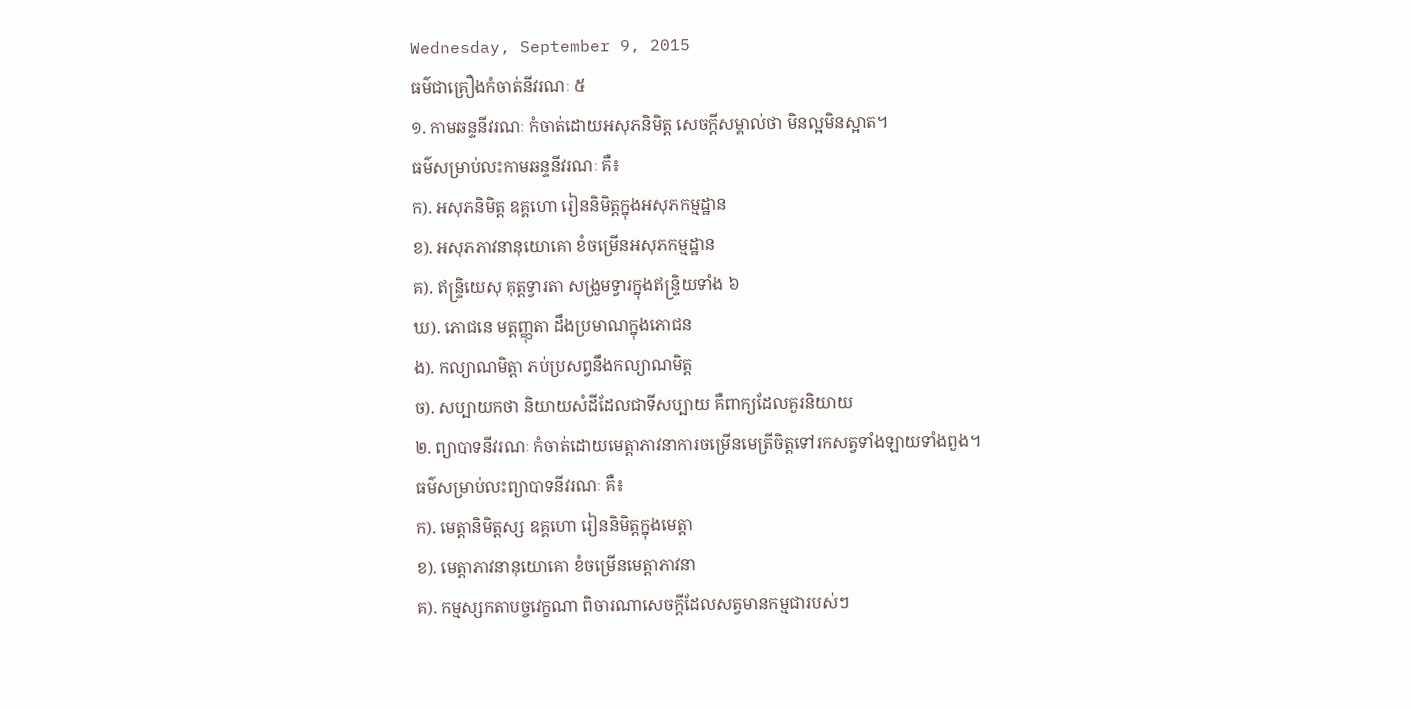Wednesday, September 9, 2015
ធម៌ជាគ្រឿងកំចាត់នីវរណៈ ៥
១. កាមឆន្ទនីវរណៈ កំចាត់ដោយអសុភនិមិត្ត សេចក្ដីសម្គាល់ថា មិនល្អមិនស្អាត។
ធម៌សម្រាប់លះកាមឆន្ទនីវរណៈ គឺ៖
ក). អសុភនិមិត្ត ឧគ្គហោ រៀននិមិត្តក្នុងអសុភកម្មដ្ឋាន
ខ). អសុភភាវនានុយោគោ ខំចម្រើនអសុភកម្មដ្ឋាន
គ). ឥន្ទ្រិយេសុ គុត្តទ្វារតា សង្រួមទ្វារក្នុងឥន្ទ្រិយទាំង ៦
ឃ). ភោជនេ មត្តញ្ញុតា ដឹងប្រមាណក្នុងភោជន
ង). កល្យាណមិត្តា ភប់ប្រសព្វនឹងកល្យាណមិត្ត
ច). សប្បាយកថា និយាយសំដីដែលជាទីសប្បាយ គឺពាក្យដែលគួរនិយាយ
២. ព្យាបាទនីវរណៈ កំចាត់ដោយមេត្តាភាវនាការចម្រើនមេត្រីចិត្តទៅរកសត្វទាំងឡាយទាំងពួង។
ធម៌សម្រាប់លះព្យាបាទនីវរណៈ គឺ៖
ក). មេត្តានិមិត្តស្ស ឧគ្គហោ រៀននិមិត្តក្នុងមេត្តា
ខ). មេត្តាភាវនានុយោគោ ខំចម្រើនមេត្តាភាវនា
គ). កម្មស្សកតាបច្ចវេក្ខណា ពិចារណាសេចក្ដីដែលសត្វមានកម្មជារបស់ៗ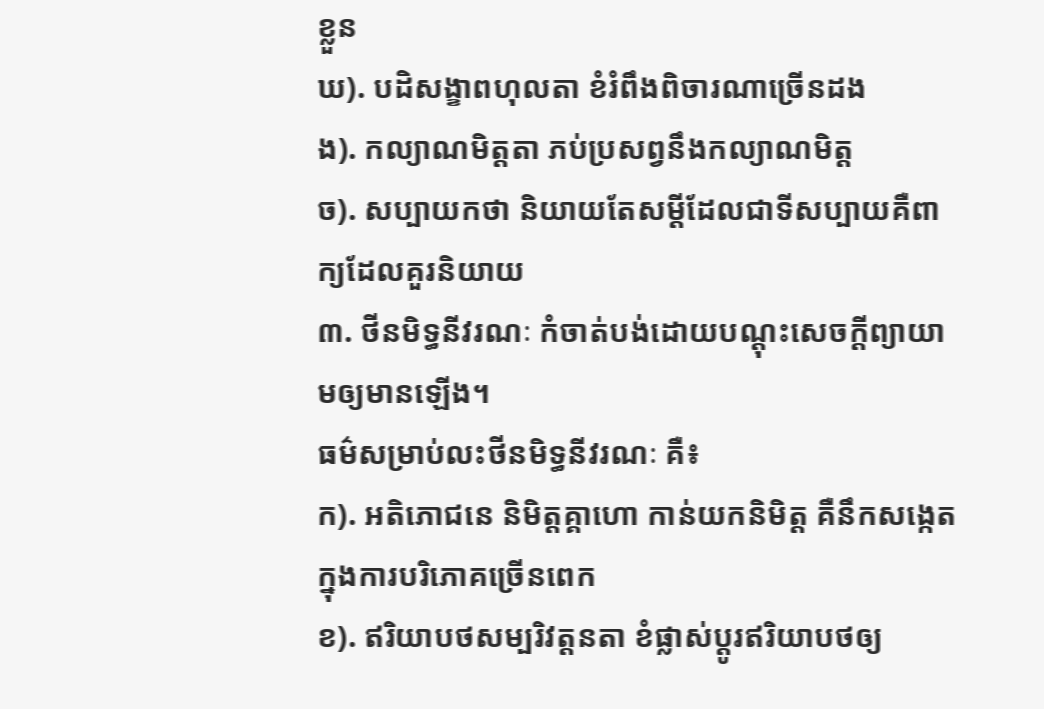ខ្លួន
ឃ). បដិសង្ខាពហុលតា ខំរំពឹងពិចារណាច្រើនដង
ង). កល្យាណមិត្តតា ភប់ប្រសព្វនឹងកល្យាណមិត្ត
ច). សប្បាយកថា និយាយតែសម្តីដែលជាទីសប្បាយគឺពាក្យដែលគួរនិយាយ
៣. ថីនមិទ្ធនីវរណៈ កំចាត់បង់ដោយបណ្ដុះសេចក្ដីព្យាយាមឲ្យមានឡើង។
ធម៌សម្រាប់លះថីនមិទ្ធនីវរណៈ គឺ៖
ក). អតិភោជនេ និមិត្តគ្គាហោ កាន់យកនិមិត្ត គឺនឹកសង្កេតក្នុងការបរិភោគច្រើនពេក
ខ). ឥរិយាបថសម្បរិវត្តនតា ខំផ្លាស់ប្ដូរឥរិយាបថឲ្យ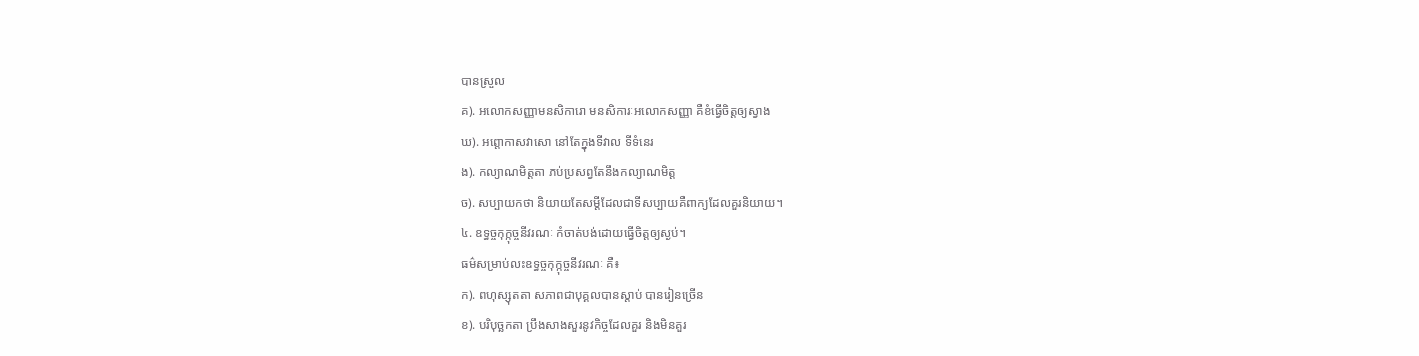បានស្រួល
គ). អលោកសញ្ញាមនសិការោ មនសិការៈអលោកសញ្ញា គឺខំធ្វើចិត្តឲ្យស្វាង
ឃ). អព្តោកាសវាសោ នៅតែក្នុងទីវាល ទីទំនេរ
ង). កល្យាណមិត្តតា ភប់ប្រសព្វតែនឹងកល្យាណមិត្ត
ច). សប្បាយកថា និយាយតែសម្ដីដែលជាទីសប្បាយគឺពាក្យដែលគួរនិយាយ។
៤. ឧទ្ធច្ចកុក្កុច្ចនីវរណៈ កំចាត់បង់ដោយធ្វើចិត្តឲ្យស្ងប់។
ធម៌សម្រាប់លះឧទ្ធច្ចកុក្កុច្ចនីវរណៈ គឺ៖
ក). ពហុស្សុតតា សភាពជាបុគ្គលបានស្ដាប់ បានរៀនច្រើន
ខ). បរិបុច្ឆកតា ប្រឹងសាងសួរនូវកិច្ចដែលគួរ និងមិនគួរ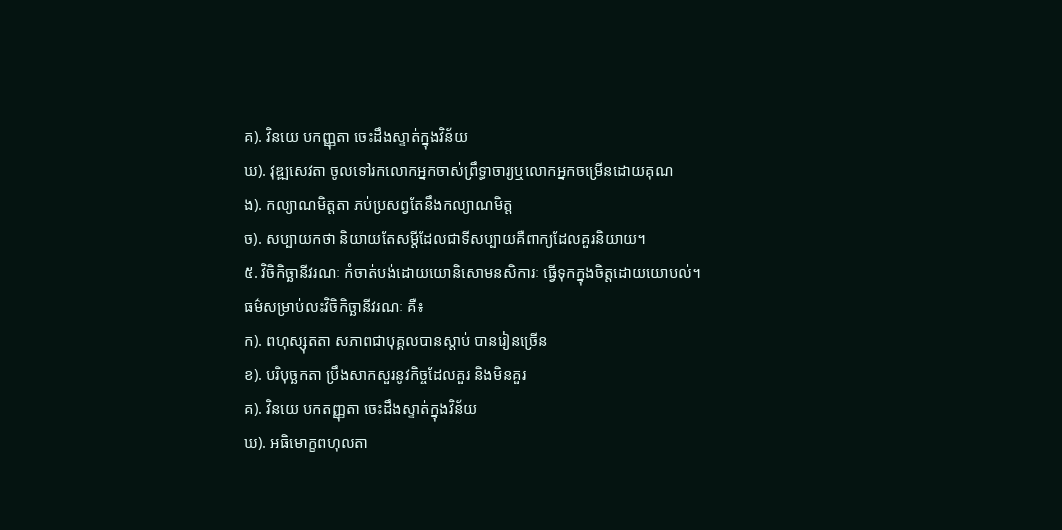គ). វិនយេ បកញ្ញុតា ចេះដឹងស្ទាត់ក្នុងវិន័យ
ឃ). វុឌ្ឍសេវតា ចូលទៅរកលោកអ្នកចាស់ព្រឹទ្ធាចារ្យឬលោកអ្នកចម្រើនដោយគុណ
ង). កល្យាណមិត្តតា ភប់ប្រសព្វតែនឹងកល្យាណមិត្ត
ច). សប្បាយកថា និយាយតែសម្ដីដែលជាទីសប្បាយគឺពាក្យដែលគួរនិយាយ។
៥. វិចិកិច្ឆានីវរណៈ កំចាត់បង់ដោយយោនិសោមនសិការៈ ធ្វើទុកក្នុងចិត្តដោយយោបល់។
ធម៌សម្រាប់លះវិចិកិច្ឆានីវរណៈ គឺ៖
ក). ពហុស្សុតតា សភាពជាបុគ្គលបានស្ដាប់ បានរៀនច្រើន
ខ). បរិបុច្ឆកតា ប្រឹងសាកសួរនូវកិច្ចដែលគួរ និងមិនគួរ
គ). វិនយេ បកតញ្ញុតា ចេះដឹងស្ទាត់ក្នុងវិន័យ
ឃ). អធិមោក្ខពហុលតា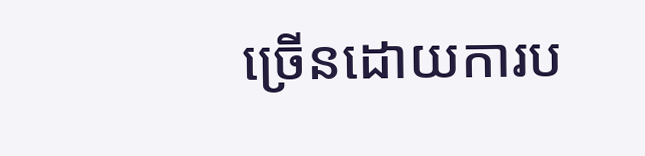ច្រើនដោយការប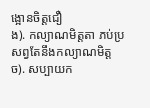ង្អោនចិត្តជឿ
ង). កល្យាណមិត្តតា ភប់ប្រសព្វតែនឹងកល្យាណមិត្ត
ច). សប្បាយក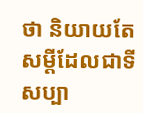ថា និយាយតែសម្ដីដែលជាទីសប្បា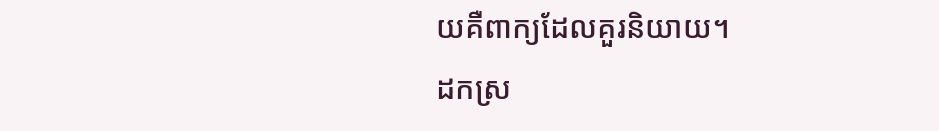យគឺពាក្យដែលគួរនិយាយ។
ដកស្រ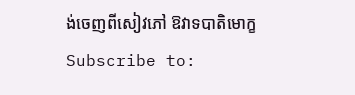ង់ចេញពីសៀវភៅ ឱវាទបាតិមោក្ខ
Subscribe to: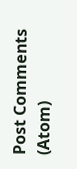Post Comments (Atom)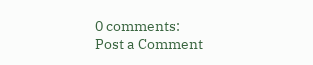0 comments:
Post a Comment